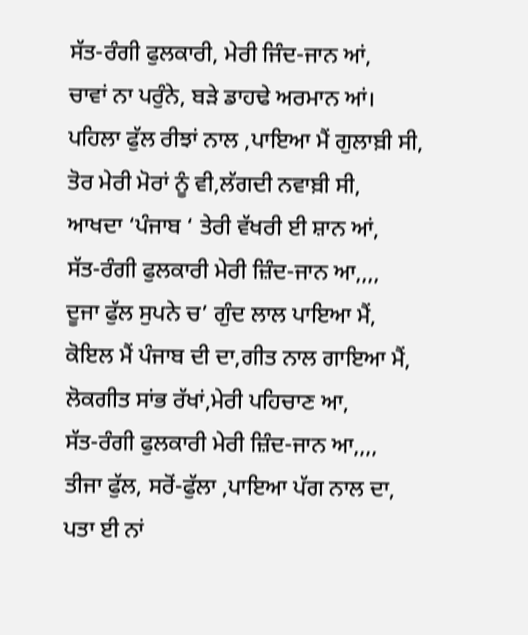ਸੱਤ-ਰੰਗੀ ਫੁਲਕਾਰੀ, ਮੇਰੀ ਜਿੰਦ-ਜਾਨ ਆਂ,
ਚਾਵਾਂ ਨਾ ਪਰੁੰਨੇ, ਬੜੇ ਡਾਹਢੇ ਅਰਮਾਨ ਆਂ।
ਪਹਿਲਾ ਫੁੱਲ ਰੀਝਾਂ ਨਾਲ ,ਪਾਇਆ ਮੈਂ ਗੁਲਾਬ਼ੀ ਸੀ,
ਤੋਰ ਮੇਰੀ ਮੋਰਾਂ ਨੂੰ ਵੀ,ਲੱਗਦੀ ਨਵਾਬ਼ੀ ਸੀ,
ਆਖਦਾ ‘ਪੰਜਾਬ ‘ ਤੇਰੀ ਵੱਖਰੀ ਈ ਸ਼ਾਨ ਆਂ,
ਸੱਤ-ਰੰਗੀ ਫੁਲਕਾਰੀ ਮੇਰੀ ਜ਼ਿੰਦ-ਜਾਨ ਆ,,,,
ਦੂਜਾ ਫੁੱਲ ਸੁਪਨੇ ਚ’ ਗੁੰਦ ਲਾਲ ਪਾਇਆ ਮੈਂ,
ਕੋਇਲ ਮੈਂ ਪੰਜਾਬ ਦੀ ਦਾ,ਗੀਤ ਨਾਲ ਗਾਇਆ ਮੈਂ,
ਲੋਕਗੀਤ ਸਾਂਭ ਰੱਖਾਂ,ਮੇਰੀ ਪਹਿਚਾਣ ਆ,
ਸੱਤ-ਰੰਗੀ ਫੁਲਕਾਰੀ ਮੇਰੀ ਜ਼ਿੰਦ-ਜਾਨ ਆ,,,,
ਤੀਜਾ ਫੁੱਲ, ਸਰੋਂ-ਫੁੱਲਾ ,ਪਾਇਆ ਪੱਗ ਨਾਲ ਦਾ,
ਪਤਾ ਈ ਨਾਂ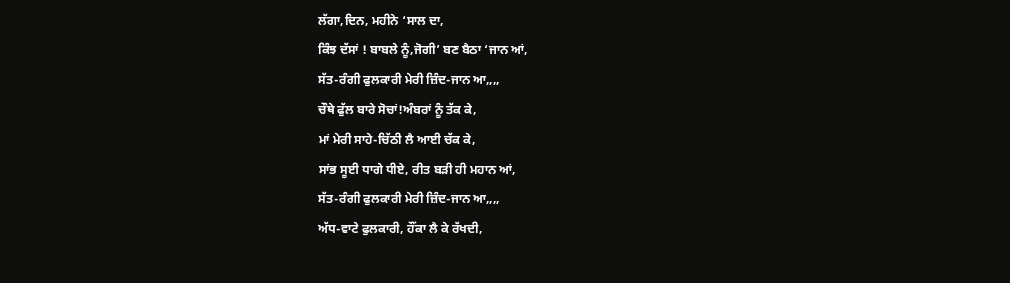ਲੱਗਾ,ਦਿਨ, ਮਹੀਨੇ ‘ਸਾਲ ਦਾ,
ਕਿੰਝ ਦੱਸਾਂ ! ਬਾਬਲੇ ਨੂੰ,ਜੋਗੀ’ ਬਣ ਬੈਠਾ ‘ਜਾਨ ਆਂ,
ਸੱਤ-ਰੰਗੀ ਫੁਲਕਾਰੀ ਮੇਰੀ ਜ਼ਿੰਦ-ਜਾਨ ਆ,,,,
ਚੌਥੇ ਫੁੱਲ ਬਾਰੇ ਸੋਚਾਂ!ਅੰਬਰਾਂ ਨੂੰ ਤੱਕ ਕੇ,
ਮਾਂ ਮੇਰੀ ਸਾਹੇ-ਚਿੱਠੀ ਲੈ ਆਈ ਚੱਕ ਕੇ,
ਸਾਂਭ ਸੂਈ ਧਾਗੇ ਧੀਏ, ਰੀਤ ਬੜੀ ਹੀ ਮਹਾਨ ਆਂ,
ਸੱਤ-ਰੰਗੀ ਫੁਲਕਾਰੀ ਮੇਰੀ ਜ਼ਿੰਦ-ਜਾਨ ਆ,,,,
ਅੱਧ-ਵਾਟੇ ਫੁਲਕਾਰੀ, ਹੌਂਕਾ ਲੈ ਕੇ ਰੱਖਦੀ,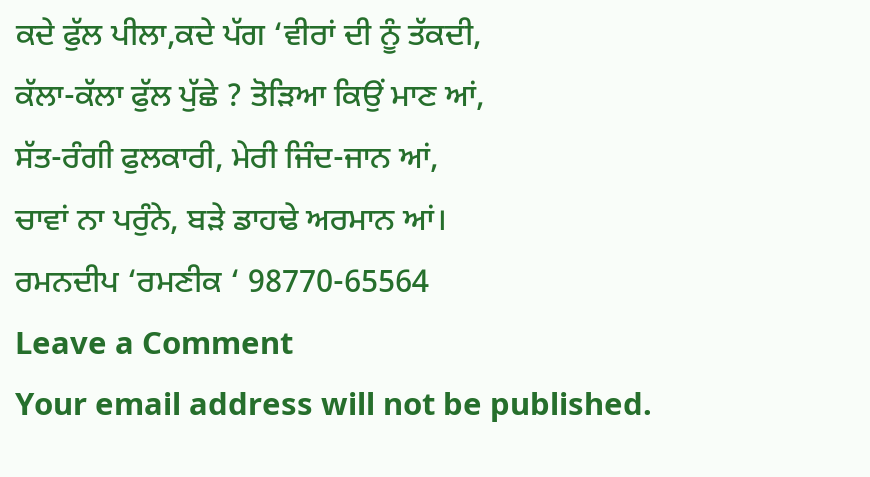ਕਦੇ ਫੁੱਲ ਪੀਲਾ,ਕਦੇ ਪੱਗ ‘ਵੀਰਾਂ ਦੀ ਨੂੰ ਤੱਕਦੀ,
ਕੱਲਾ-ਕੱਲਾ ਫੁੱਲ ਪੁੱਛੇ ? ਤੋੜਿਆ ਕਿਉਂ ਮਾਣ ਆਂ,
ਸੱਤ-ਰੰਗੀ ਫੁਲਕਾਰੀ, ਮੇਰੀ ਜਿੰਦ-ਜਾਨ ਆਂ,
ਚਾਵਾਂ ਨਾ ਪਰੁੰਨੇ, ਬੜੇ ਡਾਹਢੇ ਅਰਮਾਨ ਆਂ।
ਰਮਨਦੀਪ ‘ਰਮਣੀਕ ‘ 98770-65564
Leave a Comment
Your email address will not be published.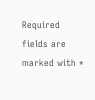Required fields are marked with *